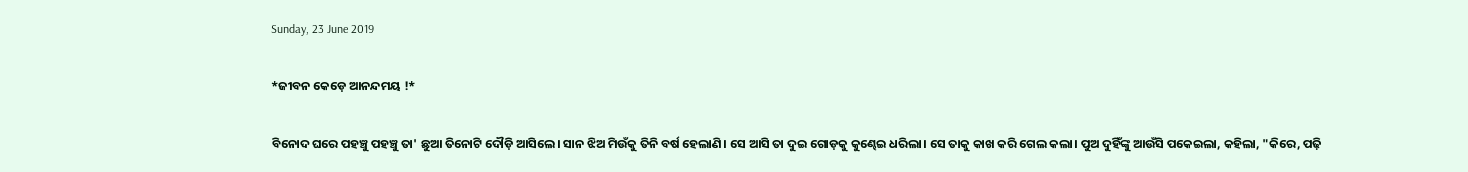Sunday, 23 June 2019

*ଜୀବନ କେଡ଼େ ଆନନ୍ଦମୟ !*

ବିନୋଦ ଘରେ ପହଞ୍ଚୁ ପହଞ୍ଚୁ ତା' ଛୁଆ ତିନୋଟି ଦୌଡ଼ି ଆସିଲେ। ସାନ ଝିଅ ମିଉଁକୁ ତିନି ବର୍ଷ ହେଲାଣି। ସେ ଆସି ତା ଦୁଇ ଗୋଡ଼କୁ କୁଣ୍ଢେଇ ଧରିଲା। ସେ ତାକୁ କାଖ କରି ଗେଲ କଲା। ପୁଅ ଦୁହିଁଙ୍କୁ ଆଉଁସି ପକେଇଲା, କହିଲା, "କିରେ, ପଢ଼ି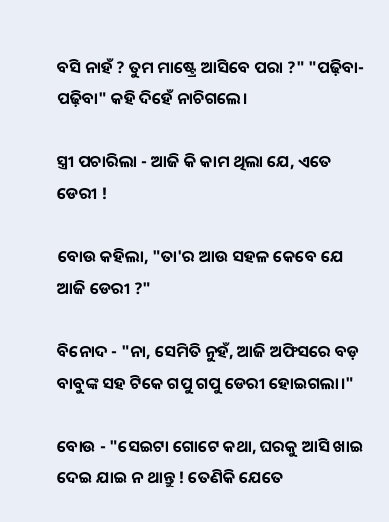ବସି ନାହଁ ? ତୁମ ମାଷ୍ଟ୍ରେ ଆସିବେ ପରା ?" "ପଢ଼ିବା-ପଢ଼ିବା" କହି ଦିହେଁ ନାଚିଗଲେ।

ସ୍ତ୍ରୀ ପଚାରିଲା - ଆଜି କି କାମ ଥିଲା ଯେ, ଏତେ ଡେରୀ !

ବୋଉ କହିଲା, "ତା'ର ଆଉ ସହଳ କେବେ ଯେ ଆଜି ଡେରୀ ?"

ବିନୋଦ - "ନା, ସେମିତି ନୁହଁ, ଆଜି ଅଫିସରେ ବଡ଼ ବାବୁଙ୍କ ସହ ଟିକେ ଗପୁ ଗପୁ ଡେରୀ ହୋଇଗଲା।"

ବୋଉ - "ସେଇଟା ଗୋଟେ କଥା, ଘରକୁ ଆସି ଖାଇ ଦେଇ ଯାଇ ନ ଥାନ୍ତୁ ! ତେଣିକି ଯେତେ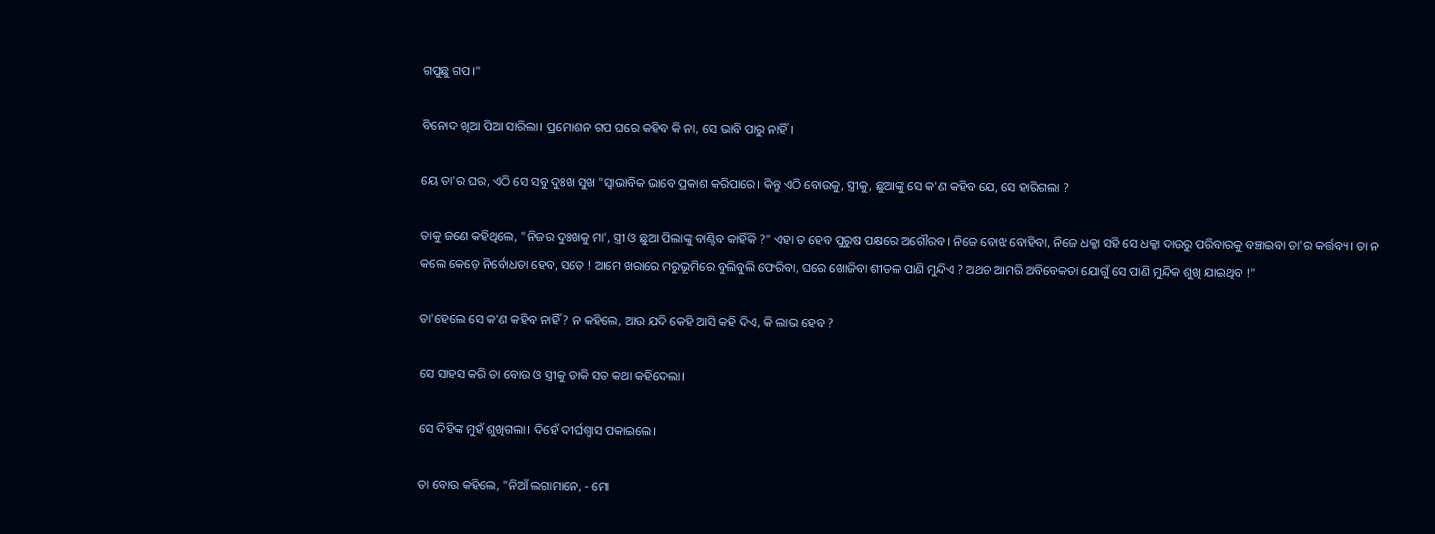ଗପୁଛୁ ଗପ।"

ବିନୋଦ ଖିଆ ପିଆ ସାରିଲା। ପ୍ରମୋଶନ ଗପ ଘରେ କହିବ କି ନା, ସେ ଭାବି ପାରୁ ନାହିଁ।

ୟେ ତା'ର ଘର, ଏଠି ସେ ସବୁ ଦୁଃଖ ସୁଖ "ସ୍ୱାଭାବିକ ଭାବେ ପ୍ରକାଶ କରିପାରେ। କିନ୍ତୁ ଏଠି ବୋଉକୁ, ସ୍ତ୍ରୀକୁ, ଛୁଆଙ୍କୁ ସେ କ'ଣ କହିବ ଯେ, ସେ ହାରିଗଲା ?

ତାକୁ ଜଣେ କହିଥିଲେ, "ନିଜର ଦୁଃଖକୁ ମା', ସ୍ତ୍ରୀ ଓ ଛୁଆ ପିଲାଙ୍କୁ ବାଣ୍ଟିବ କାହିଁକି ?" ଏହା ତ ହେବ ପୁରୁଷ ପକ୍ଷରେ ଅଗୌରବ। ନିଜେ ବୋଝ ବୋହିବା, ନିଜେ ଧକ୍କା ସହି ସେ ଧକ୍କା ଦାଉରୁ ପରିବାରକୁ ବଞ୍ଚାଇବା ତା'ର କର୍ତ୍ତବ୍ୟ। ତା ନ କଲେ କେଡ଼େ ନିର୍ବୋଧତା ହେବ, ସତେ ! ଆମେ ଖରାରେ ମରୁଭୂମିରେ ବୁଲିବୁଲି ଫେରିବା, ଘରେ ଖୋଜିବା ଶୀତଳ ପାଣି ମୁନ୍ଦିଏ ? ଅଥଚ ଆମରି ଅବିବେକତା ଯୋଗୁଁ ସେ ପାଣି ମୁନ୍ଦିକ ଶୁଖି ଯାଇଥିବ !"

ତା'ହେଲେ ସେ କ'ଣ କହିବ ନାହିଁ ? ନ କହିଲେ, ଆଉ ଯଦି କେହି ଆସି କହି ଦିଏ, କି ଲାଭ ହେବ ?

ସେ ସାହସ କରି ତା ବୋଉ ଓ ସ୍ତ୍ରୀକୁ ଡାକି ସତ କଥା କହିଦେଲା।

ସେ ଦିହିଙ୍କ ମୁହଁ ଶୁଖିଗଲା। ଦିହେଁ ଦୀର୍ଘଶ୍ଵାସ ପକାଇଲେ।

ତା ବୋଉ କହିଲେ, "ନିଆଁ ଲଗାମାନେ, - ମୋ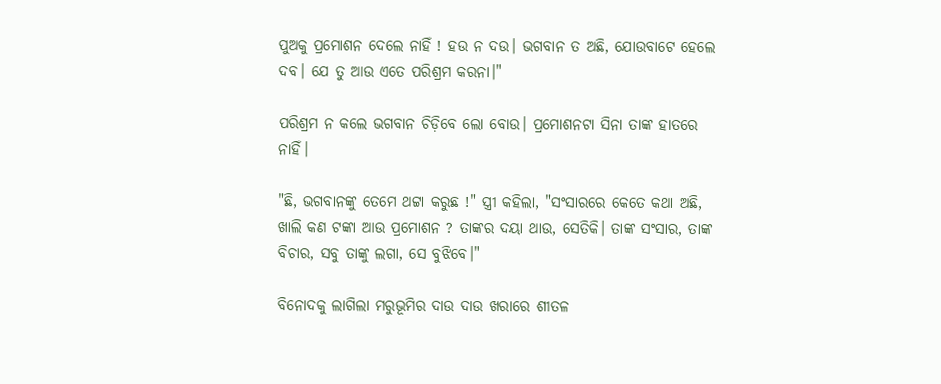ପୁଅକୁ ପ୍ରମୋଶନ ଦେଲେ ନାହିଁ ! ହଉ ନ ଦଉ। ଭଗବାନ ତ ଅଛି, ଯୋଉବାଟେ ହେଲେ ଦବ। ଯେ ତୁ ଆଉ ଏତେ ପରିଶ୍ରମ କରନା।"

ପରିଶ୍ରମ ନ କଲେ ଭଗବାନ ଚିଡ଼ିବେ ଲୋ ବୋଉ। ପ୍ରମୋଶନଟା ସିନା ତାଙ୍କ ହାତରେ ନାହିଁ।

"ଛି, ଭଗବାନଙ୍କୁ ତେମେ ଥଟ୍ଟା କରୁଛ !" ସ୍ତ୍ରୀ କହିଲା, "ସଂସାରରେ କେତେ କଥା ଅଛି, ଖାଲି କଣ ଟଙ୍କା ଆଉ ପ୍ରମୋଶନ ? ତାଙ୍କର ଦୟା ଥାଉ, ସେତିକି। ତାଙ୍କ ସଂସାର, ତାଙ୍କ ବିଚାର, ସବୁ ତାଙ୍କୁ ଲଗା, ସେ ବୁଝିବେ।"

ବିନୋଦକୁ ଲାଗିଲା ମରୁଭୂମିର ଦାଉ ଦାଉ ଖରାରେ ଶୀତଳ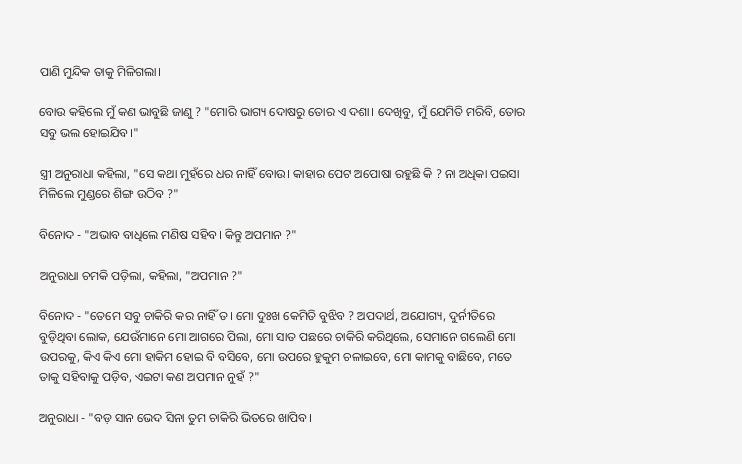ପାଣି ମୁନ୍ଦିକ ତାକୁ ମିଳିଗଲା।

ବୋଉ କହିଲେ ମୁଁ କଣ ଭାବୁଛି ଜାଣୁ ? "ମୋରି ଭାଗ୍ୟ ଦୋଷରୁ ତୋର ଏ ଦଶା। ଦେଖିବୁ, ମୁଁ ଯେମିତି ମରିବି, ତୋର ସବୁ ଭଲ ହୋଇଯିବ।"

ସ୍ତ୍ରୀ ଅନୁରାଧା କହିଲା, "ସେ କଥା ମୁହଁରେ ଧର ନାହିଁ ବୋଉ। କାହାର ପେଟ ଅପୋଷା ରହୁଛି କି ? ନା ଅଧିକା ପଇସା ମିଳିଲେ ମୁଣ୍ଡରେ ଶିଙ୍ଗ ଉଠିବ ?"

ବିନୋଦ - "ଅଭାବ ବାଧିଲେ ମଣିଷ ସହିବ। କିନ୍ତୁ ଅପମାନ ?"

ଅନୁରାଧା ଚମକି ପଡ଼ିଲା, କହିଲା, "ଅପମାନ ?"

ବିନୋଦ - "ତେମେ ସବୁ ଚାକିରି କର ନାହିଁ ତ। ମୋ ଦୁଃଖ କେମିତି ବୁଝିବ ? ଅପଦାର୍ଥ, ଅଯୋଗ୍ୟ, ଦୁର୍ନୀତିରେ ବୁଡ଼ିଥିବା ଲୋକ, ଯେଉଁମାନେ ମୋ ଆଗରେ ପିଲା, ମୋ ସାତ ପଛରେ ଚାକିରି କରିଥିଲେ, ସେମାନେ ଗଲେଣି ମୋ ଉପରକୁ, କିଏ କିଏ ମୋ ହାକିମ ହୋଇ ବି ବସିବେ, ମୋ ଉପରେ ହୁକୁମ ଚଳାଇବେ, ମୋ କାମକୁ ବାଛିବେ, ମତେ ତାକୁ ସହିବାକୁ ପଡ଼ିବ, ଏଇଟା କଣ ଅପମାନ ନୁହଁ ?"

ଅନୁରାଧା - "ବଡ଼ ସାନ ଭେଦ ସିନା ତୁମ ଚାକିରି ଭିତରେ ଖାପିବ।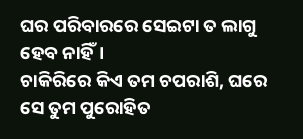ଘର ପରିବାରରେ ସେଇଟା ତ ଲାଗୁ ହେବ ନାହିଁ।
ଚାକିରିରେ କିଏ ତମ ଚପରାଶି, ଘରେ ସେ ତୁମ ପୁରୋହିତ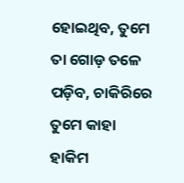ହୋଇଥିବ, ତୁମେ ତା ଗୋଡ଼ ତଳେ ପଡ଼ିବ, ଚାକିରିରେ ତୁମେ କାହା ହାକିମ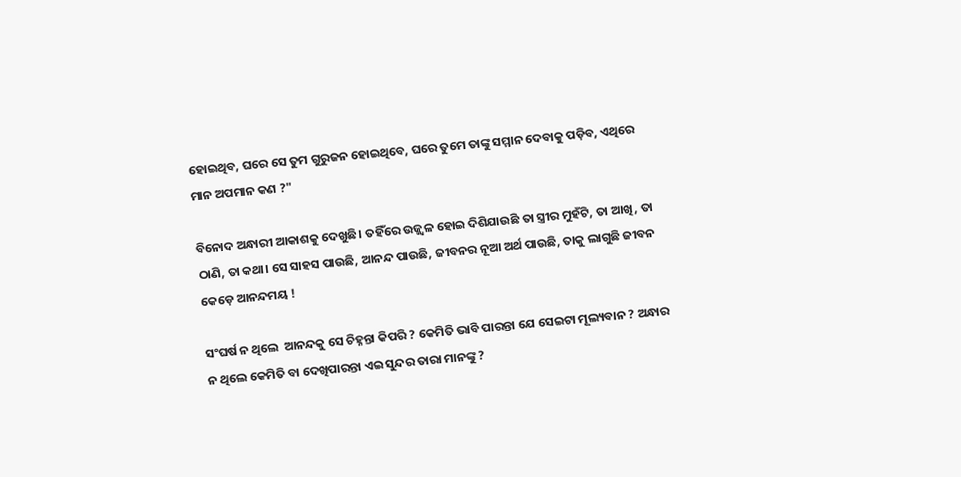ହୋଇଥିବ, ଘରେ ସେ ତୁମ ଗୁରୁଜନ ହୋଇଥିବେ, ଘରେ ତୁମେ ତାଙ୍କୁ ସମ୍ମାନ ଦେବାକୁ ପଡ଼ିବ, ଏଥିରେ ମାନ ଅପମାନ କଣ ?"

ବିନୋଦ ଅନ୍ଧାରୀ ଆକାଶକୁ ଦେଖୁଛି। ତହିଁରେ ଉଜ୍ଜ୍ୱଳ ହୋଇ ଦିଶିଯାଉଛି ତା ସ୍ତ୍ରୀର ମୁହଁଟି, ତା ଆଖି, ତା ଠାଣି, ତା କଥା। ସେ ସାହସ ପାଉଛି, ଆନନ୍ଦ ପାଉଛି, ଜୀବନର ନୂଆ ଅର୍ଥ ପାଉଛି, ତାକୁ ଲାଗୁଛି ଜୀବନ କେଡ଼େ ଆନନ୍ଦମୟ !

ସଂଘର୍ଷ ନ ଥିଲେ  ଆନନ୍ଦକୁ ସେ ଚିହ୍ନନ୍ତା କିପରି ? କେମିତି ଭାବି ପାରନ୍ତା ଯେ ସେଇଟା ମୂଲ୍ୟବାନ ? ଅନ୍ଧାର ନ ଥିଲେ କେମିତି ବା ଦେଖିପାରନ୍ତା ଏଇ ସୁନ୍ଦର ତାରା ମାନଙ୍କୁ ?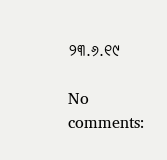୨୩.୬.୧୯

No comments: